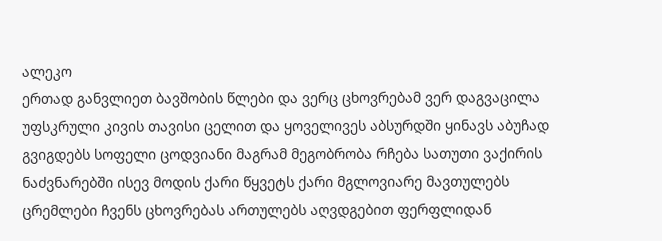ალეკო
ერთად განვლიეთ ბავშობის წლები და ვერც ცხოვრებამ ვერ დაგვაცილა უფსკრული კივის თავისი ცელით და ყოველივეს აბსურდში ყინავს აბუჩად გვიგდებს სოფელი ცოდვიანი მაგრამ მეგობრობა რჩება სათუთი ვაქირის ნაძვნარებში ისევ მოდის ქარი წყვეტს ქარი მგლოვიარე მავთულებს ცრემლები ჩვენს ცხოვრებას ართულებს აღვდგებით ფერფლიდან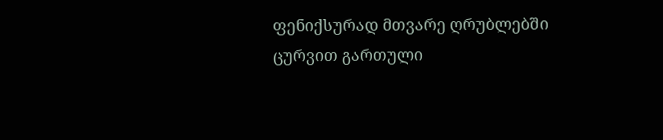ფენიქსურად მთვარე ღრუბლებში ცურვით გართული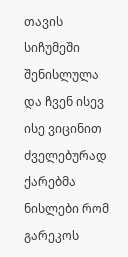თავის სიჩუმეში შენისლულა და ჩვენ ისევ ისე ვიცინით ძველებურად ქარებმა ნისლები რომ გარეკოს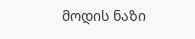მოდის ნაზი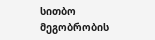სითბო მეგობრობის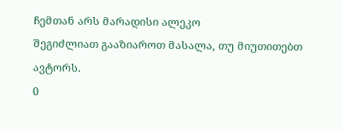ჩემთან არს მარადისი ალეკო
შეგიძლიათ გააზიაროთ მასალა, თუ მიუთითებთ ავტორს.
0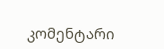კომენტარი